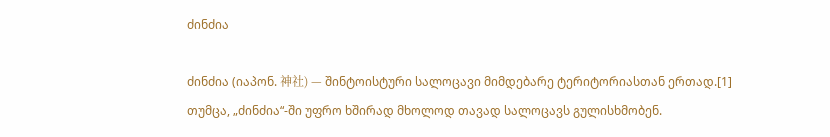ძინძია

ძინძია (იაპონ. 神社) — შინტოისტური სალოცავი მიმდებარე ტერიტორიასთან ერთად.[1] თუმცა, „ძინძია“-ში უფრო ხშირად მხოლოდ თავად სალოცავს გულისხმობენ.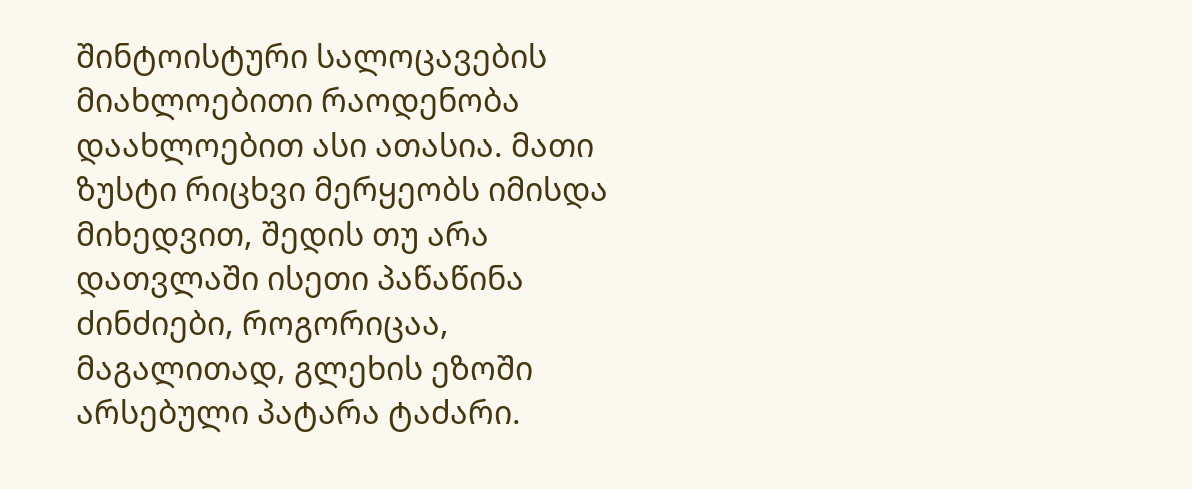შინტოისტური სალოცავების მიახლოებითი რაოდენობა დაახლოებით ასი ათასია. მათი ზუსტი რიცხვი მერყეობს იმისდა მიხედვით, შედის თუ არა დათვლაში ისეთი პაწაწინა ძინძიები, როგორიცაა, მაგალითად, გლეხის ეზოში არსებული პატარა ტაძარი.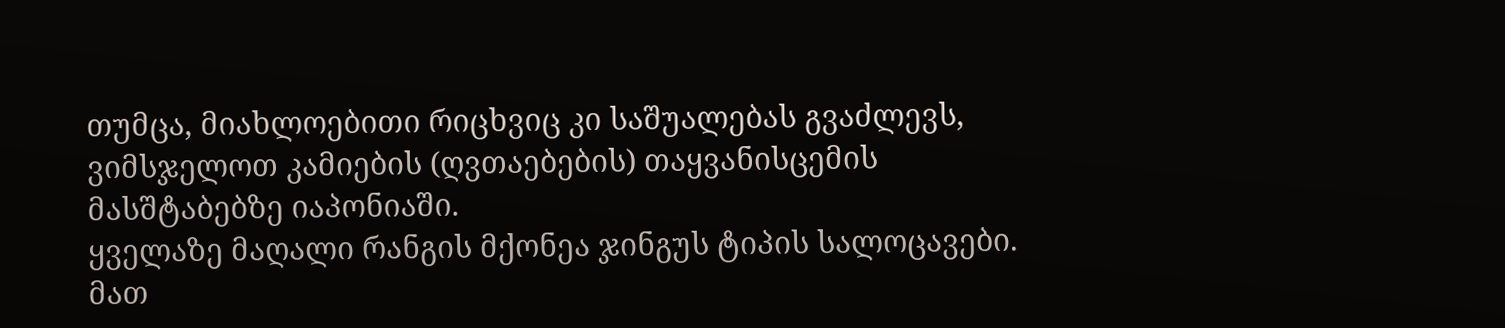თუმცა, მიახლოებითი რიცხვიც კი საშუალებას გვაძლევს, ვიმსჯელოთ კამიების (ღვთაებების) თაყვანისცემის მასშტაბებზე იაპონიაში.
ყველაზე მაღალი რანგის მქონეა ჯინგუს ტიპის სალოცავები. მათ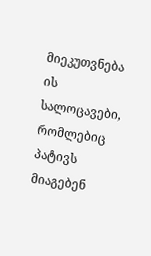მიეკუთვნება ის სალოცავები, რომლებიც პატივს მიაგებენ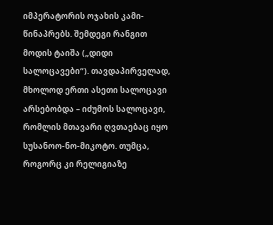იმპერატორის ოჯახის კამი-წინაპრებს. შემდეგი რანგით მოდის ტაიშა („დიდი სალოცავები“). თავდაპირველად, მხოლოდ ერთი ასეთი სალოცავი არსებობდა – იძუმოს სალოცავი, რომლის მთავარი ღვთაებაც იყო სუსანოო-ნო-მიკოტო. თუმცა, როგორც კი რელიგიაზე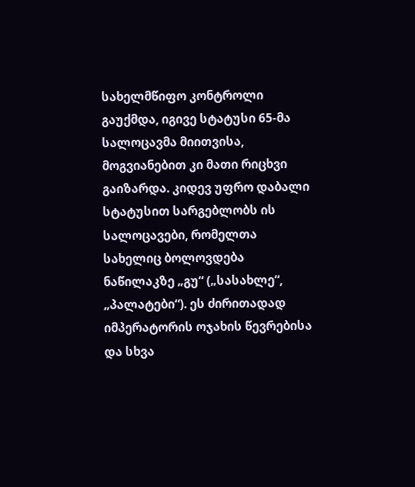სახელმწიფო კონტროლი გაუქმდა, იგივე სტატუსი 65-მა სალოცავმა მიითვისა, მოგვიანებით კი მათი რიცხვი გაიზარდა. კიდევ უფრო დაბალი სტატუსით სარგებლობს ის სალოცავები, რომელთა სახელიც ბოლოვდება ნაწილაკზე „გუ“ („სასახლე“, „პალატები“). ეს ძირითადად იმპერატორის ოჯახის წევრებისა და სხვა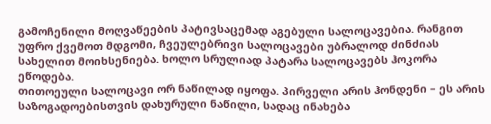გამოჩენილი მოღვაწეების პატივსაცემად აგებული სალოცავებია. რანგით უფრო ქვემოთ მდგომი, ჩვეულებრივი სალოცავები უბრალოდ ძინძიას სახელით მოიხსენიება. ხოლო სრულიად პატარა სალოცავებს ჰოკორა ეწოდება.
თითოეული სალოცავი ორ ნაწილად იყოფა. პირველი არის ჰონდენი – ეს არის საზოგადოებისთვის დახურული ნაწილი, სადაც ინახება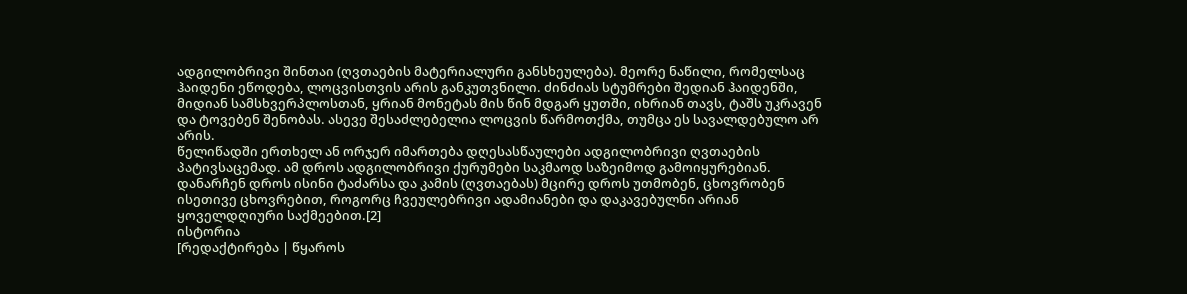ადგილობრივი შინთაი (ღვთაების მატერიალური განსხეულება). მეორე ნაწილი, რომელსაც ჰაიდენი ეწოდება, ლოცვისთვის არის განკუთვნილი. ძინძიას სტუმრები შედიან ჰაიდენში, მიდიან სამსხვერპლოსთან, ყრიან მონეტას მის წინ მდგარ ყუთში, იხრიან თავს, ტაშს უკრავენ და ტოვებენ შენობას. ასევე შესაძლებელია ლოცვის წარმოთქმა, თუმცა ეს სავალდებულო არ არის.
წელიწადში ერთხელ ან ორჯერ იმართება დღესასწაულები ადგილობრივი ღვთაების პატივსაცემად. ამ დროს ადგილობრივი ქურუმები საკმაოდ საზეიმოდ გამოიყურებიან. დანარჩენ დროს ისინი ტაძარსა და კამის (ღვთაებას) მცირე დროს უთმობენ, ცხოვრობენ ისეთივე ცხოვრებით, როგორც ჩვეულებრივი ადამიანები და დაკავებულნი არიან ყოველდღიური საქმეებით.[2]
ისტორია
[რედაქტირება | წყაროს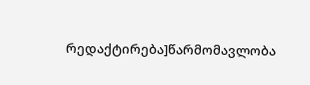რედაქტირება]წარმომავლობა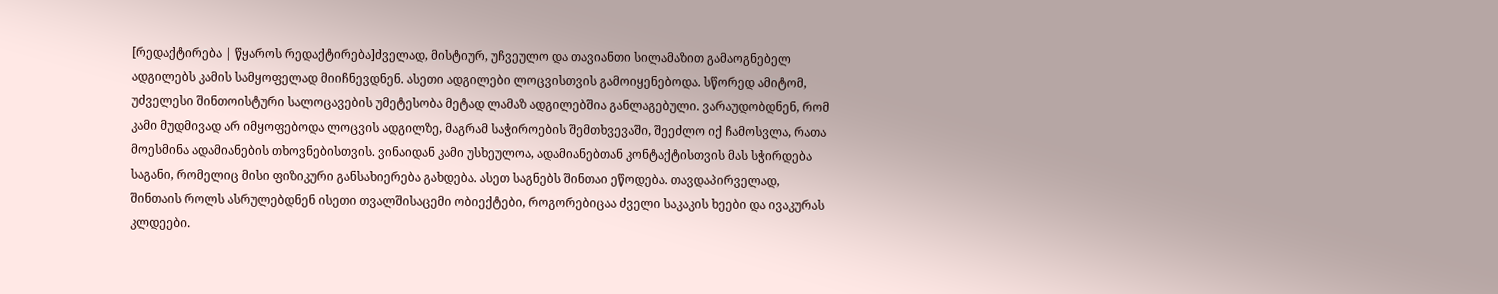[რედაქტირება | წყაროს რედაქტირება]ძველად, მისტიურ, უჩვეულო და თავიანთი სილამაზით გამაოგნებელ ადგილებს კამის სამყოფელად მიიჩნევდნენ. ასეთი ადგილები ლოცვისთვის გამოიყენებოდა. სწორედ ამიტომ, უძველესი შინთოისტური სალოცავების უმეტესობა მეტად ლამაზ ადგილებშია განლაგებული. ვარაუდობდნენ, რომ კამი მუდმივად არ იმყოფებოდა ლოცვის ადგილზე, მაგრამ საჭიროების შემთხვევაში, შეეძლო იქ ჩამოსვლა, რათა მოესმინა ადამიანების თხოვნებისთვის. ვინაიდან კამი უსხეულოა, ადამიანებთან კონტაქტისთვის მას სჭირდება საგანი, რომელიც მისი ფიზიკური განსახიერება გახდება. ასეთ საგნებს შინთაი ეწოდება. თავდაპირველად, შინთაის როლს ასრულებდნენ ისეთი თვალშისაცემი ობიექტები, როგორებიცაა ძველი საკაკის ხეები და ივაკურას კლდეები.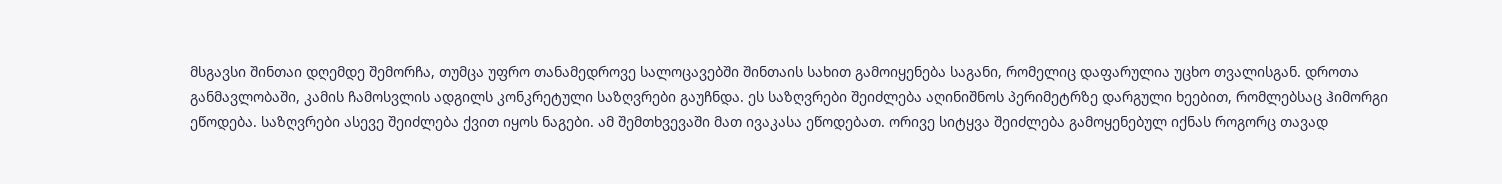მსგავსი შინთაი დღემდე შემორჩა, თუმცა უფრო თანამედროვე სალოცავებში შინთაის სახით გამოიყენება საგანი, რომელიც დაფარულია უცხო თვალისგან. დროთა განმავლობაში, კამის ჩამოსვლის ადგილს კონკრეტული საზღვრები გაუჩნდა. ეს საზღვრები შეიძლება აღინიშნოს პერიმეტრზე დარგული ხეებით, რომლებსაც ჰიმორგი ეწოდება. საზღვრები ასევე შეიძლება ქვით იყოს ნაგები. ამ შემთხვევაში მათ ივაკასა ეწოდებათ. ორივე სიტყვა შეიძლება გამოყენებულ იქნას როგორც თავად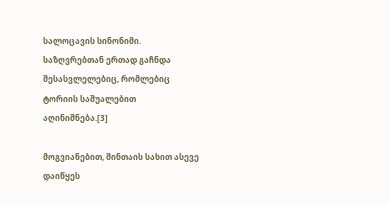სალოცავის სინონიმი. საზღვრებთან ერთად გაჩნდა შესასვლელებიც, რომლებიც ტორიის საშუალებით აღინიშნება.[3]

მოგვიანებით, შინთაის სახით ასევე დაიწყეს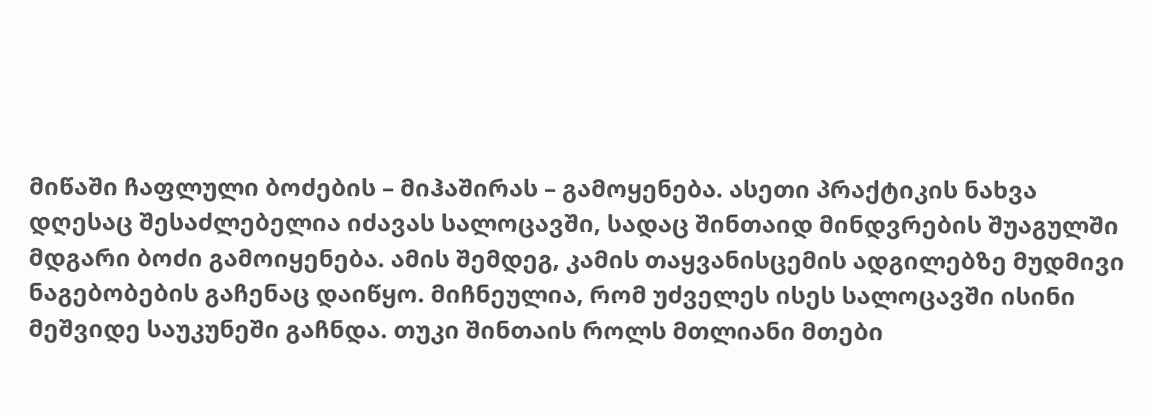მიწაში ჩაფლული ბოძების – მიჰაშირას – გამოყენება. ასეთი პრაქტიკის ნახვა დღესაც შესაძლებელია იძავას სალოცავში, სადაც შინთაიდ მინდვრების შუაგულში მდგარი ბოძი გამოიყენება. ამის შემდეგ, კამის თაყვანისცემის ადგილებზე მუდმივი ნაგებობების გაჩენაც დაიწყო. მიჩნეულია, რომ უძველეს ისეს სალოცავში ისინი მეშვიდე საუკუნეში გაჩნდა. თუკი შინთაის როლს მთლიანი მთები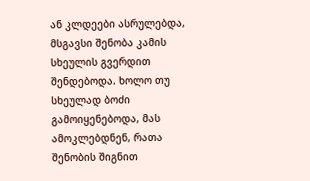ან კლდეები ასრულებდა, მსგავსი შენობა კამის სხეულის გვერდით შენდებოდა. ხოლო თუ სხეულად ბოძი გამოიყენებოდა, მას ამოკლებდნენ, რათა შენობის შიგნით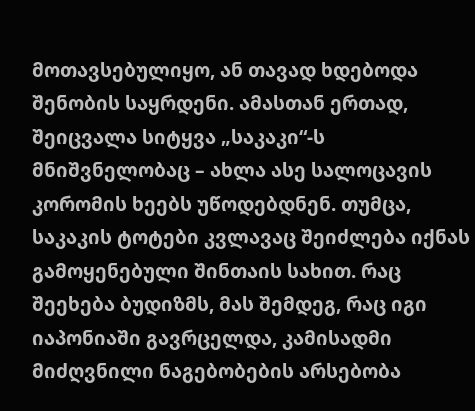მოთავსებულიყო, ან თავად ხდებოდა შენობის საყრდენი. ამასთან ერთად, შეიცვალა სიტყვა „საკაკი“-ს მნიშვნელობაც – ახლა ასე სალოცავის კორომის ხეებს უწოდებდნენ. თუმცა, საკაკის ტოტები კვლავაც შეიძლება იქნას გამოყენებული შინთაის სახით. რაც შეეხება ბუდიზმს, მას შემდეგ, რაც იგი იაპონიაში გავრცელდა, კამისადმი მიძღვნილი ნაგებობების არსებობა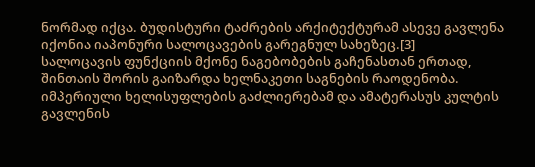ნორმად იქცა. ბუდისტური ტაძრების არქიტექტურამ ასევე გავლენა იქონია იაპონური სალოცავების გარეგნულ სახეზეც.[3]
სალოცავის ფუნქციის მქონე ნაგებობების გაჩენასთან ერთად, შინთაის შორის გაიზარდა ხელნაკეთი საგნების რაოდენობა. იმპერიული ხელისუფლების გაძლიერებამ და ამატერასუს კულტის გავლენის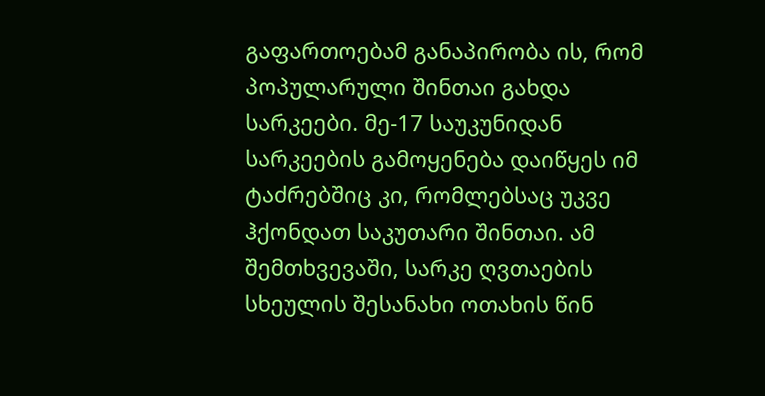გაფართოებამ განაპირობა ის, რომ პოპულარული შინთაი გახდა სარკეები. მე-17 საუკუნიდან სარკეების გამოყენება დაიწყეს იმ ტაძრებშიც კი, რომლებსაც უკვე ჰქონდათ საკუთარი შინთაი. ამ შემთხვევაში, სარკე ღვთაების სხეულის შესანახი ოთახის წინ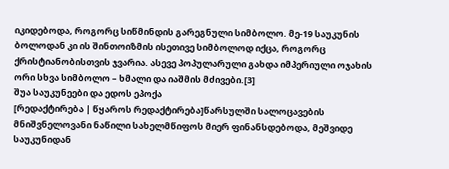იკიდებოდა, როგორც სიწმინდის გარეგნული სიმბოლო. მე-19 საუკუნის ბოლოდან კი ის შინთოიზმის ისეთივე სიმბოლოდ იქცა, როგორც ქრისტიანობისთვის ჯვარია. ასევე პოპულარული გახდა იმპერიული ოჯახის ორი სხვა სიმბოლო – ხმალი და იაშმის მძივები.[3]
შუა საუკუნეები და ედოს ეპოქა
[რედაქტირება | წყაროს რედაქტირება]წარსულში სალოცავების მნიშვნელოვანი ნაწილი სახელმწიფოს მიერ ფინანსდებოდა, მეშვიდე საუკუნიდან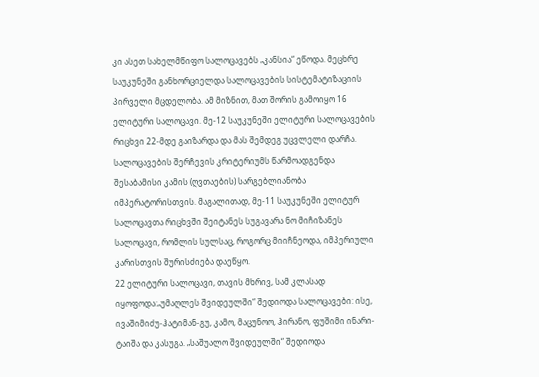კი ასეთ სახელმწიფო სალოცავებს „კანსია“ ეწოდა. მეცხრე საუკუნეში განხორციელდა სალოცავების სისტემატიზაციის პირველი მცდელობა. ამ მიზნით, მათ შორის გამოიყო 16 ელიტური სალოცავი. მე-12 საუკუნეში ელიტური სალოცავების რიცხვი 22-მდე გაიზარდა და მას შემდეგ უცვლელი დარჩა.
სალოცავების შერჩევის კრიტერიუმს წარმოადგენდა შესაბამისი კამის (ღვთაების) სარგებლიანობა იმპერატორისთვის. მაგალითად, მე-11 საუკუნეში ელიტურ სალოცავთა რიცხვში შეიტანეს სუგავარა ნო მიჩიზანეს სალოცავი, რომლის სულსაც, როგორც მიიჩნეოდა, იმპერიული კარისთვის შურისძიება დაეწყო.
22 ელიტური სალოცავი, თავის მხრივ, სამ კლასად იყოფოდა:„უმაღლეს შვიდეულში“ შედიოდა სალოცავები: ისე, ივაშიმიძუ-ჰატიმან-გუ, კამო, მაცუნოო, ჰირანო, ფუშიმი ინარი-ტაიშა და კასუგა. „საშუალო შვიდეულში“ შედიოდა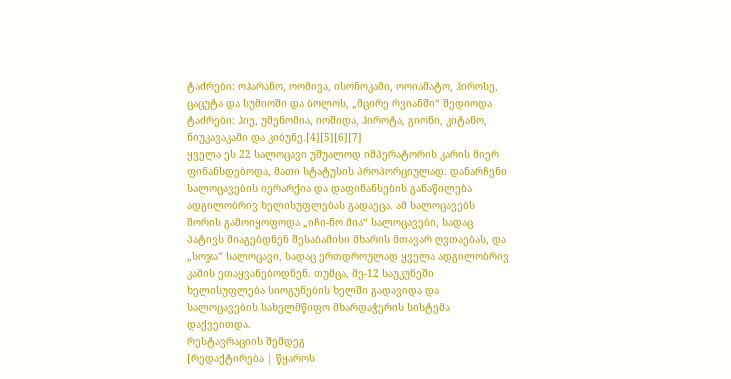ტაძრები: ოჰარანო, ოომივა, ისონოკამი, ოოიამატო, ჰიროსე, ცაცუტა და სუმიოში და ბოლოს, „მცირე რვიანში“ შედიოდა ტაძრები: ჰიე, უმენომია, იოშიდა, ჰიროტა, გიონი, კიტანო, ნიუკავაკამი და კიბუნე.[4][5][6][7]
ყველა ეს 22 სალოცავი უშუალოდ იმპერატორის კარის მიერ ფინანსდებოდა, მათი სტატუსის პროპორციულად. დანარჩენი სალოცავების იერარქია და დაფინანსების განაწილება ადგილობრივ ხელისუფლებას გადაეცა. ამ სალოცავებს შორის გამოიყოფოდა „იჩი-ნო მია“ სალოცავები, სადაც პატივს მიაგებდნენ შესაბამისი მხარის მთავარ ღვთაებას, და „სოჯა“ სალოცავი, სადაც ერთდროულად ყველა ადგილობრივ კამის ეთაყვანებოდნენ. თუმცა, მე-12 საუკუნეში ხელისუფლება სიოგუნების ხელში გადავიდა და სალოცავების სახელმწიფო მხარდაჭერის სისტემა დაქვეითდა.
რესტავრაციის შემდეგ
[რედაქტირება | წყაროს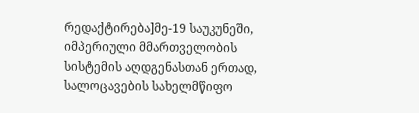რედაქტირება]მე-19 საუკუნეში, იმპერიული მმართველობის სისტემის აღდგენასთან ერთად, სალოცავების სახელმწიფო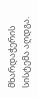მხარდაჭერის სისტემა აღდგა.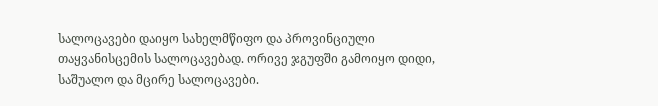სალოცავები დაიყო სახელმწიფო და პროვინციული თაყვანისცემის სალოცავებად. ორივე ჯგუფში გამოიყო დიდი, საშუალო და მცირე სალოცავები.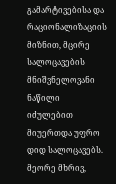გამარტივებისა და რაციონალიზაციის მიზნით, მცირე სალოცავების მნიშვნელოვანი ნაწილი იძულებით მიუერთდა უფრო დიდ სალოცავებს. მეორე მხრივ,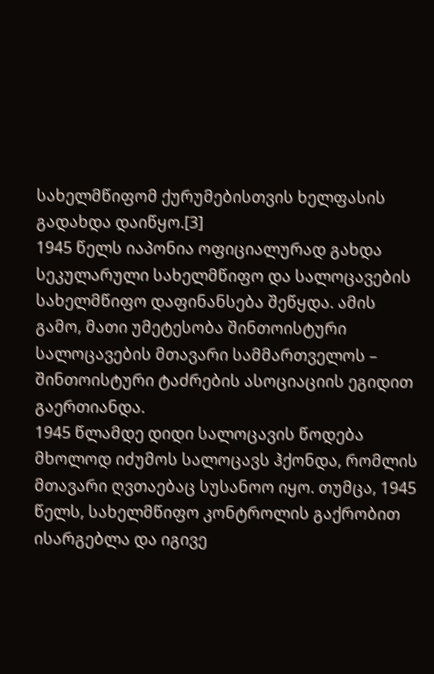სახელმწიფომ ქურუმებისთვის ხელფასის გადახდა დაიწყო.[3]
1945 წელს იაპონია ოფიციალურად გახდა სეკულარული სახელმწიფო და სალოცავების სახელმწიფო დაფინანსება შეწყდა. ამის გამო, მათი უმეტესობა შინთოისტური სალოცავების მთავარი სამმართველოს – შინთოისტური ტაძრების ასოციაციის ეგიდით გაერთიანდა.
1945 წლამდე დიდი სალოცავის წოდება მხოლოდ იძუმოს სალოცავს ჰქონდა, რომლის მთავარი ღვთაებაც სუსანოო იყო. თუმცა, 1945 წელს, სახელმწიფო კონტროლის გაქრობით ისარგებლა და იგივე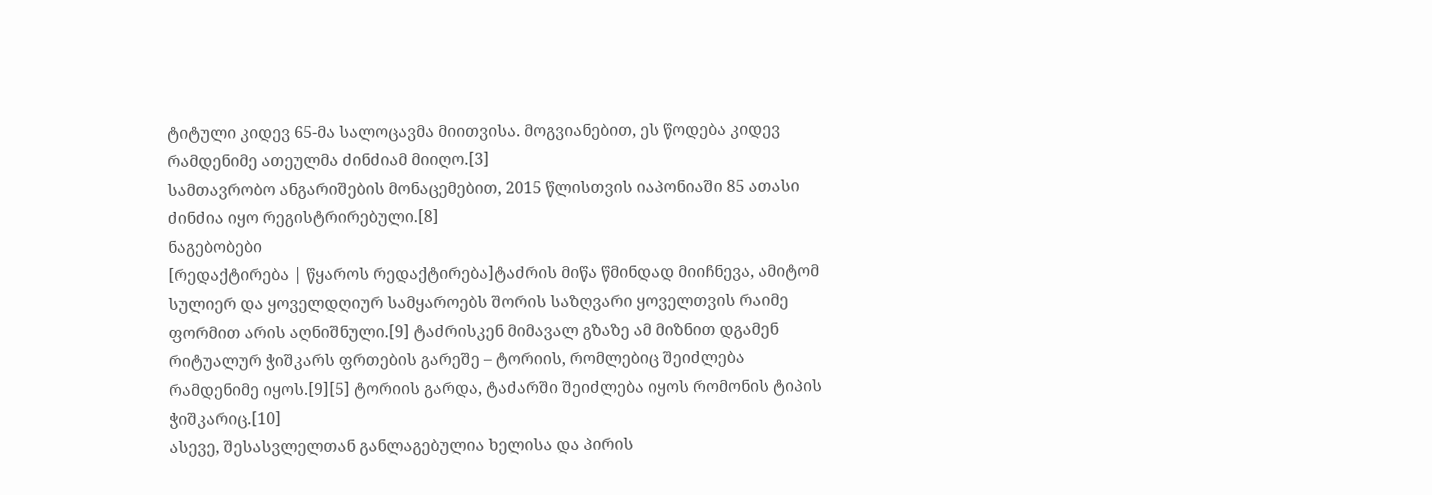ტიტული კიდევ 65-მა სალოცავმა მიითვისა. მოგვიანებით, ეს წოდება კიდევ რამდენიმე ათეულმა ძინძიამ მიიღო.[3]
სამთავრობო ანგარიშების მონაცემებით, 2015 წლისთვის იაპონიაში 85 ათასი ძინძია იყო რეგისტრირებული.[8]
ნაგებობები
[რედაქტირება | წყაროს რედაქტირება]ტაძრის მიწა წმინდად მიიჩნევა, ამიტომ სულიერ და ყოველდღიურ სამყაროებს შორის საზღვარი ყოველთვის რაიმე ფორმით არის აღნიშნული.[9] ტაძრისკენ მიმავალ გზაზე ამ მიზნით დგამენ რიტუალურ ჭიშკარს ფრთების გარეშე – ტორიის, რომლებიც შეიძლება რამდენიმე იყოს.[9][5] ტორიის გარდა, ტაძარში შეიძლება იყოს რომონის ტიპის ჭიშკარიც.[10]
ასევე, შესასვლელთან განლაგებულია ხელისა და პირის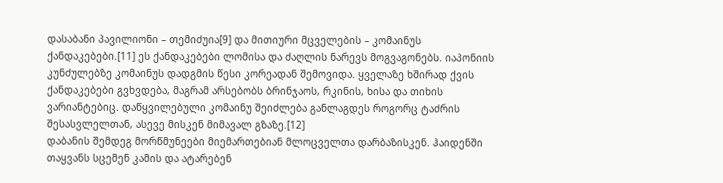დასაბანი პავილიონი – თემიძუია[9] და მითიური მცველების – კომაინუს ქანდაკებები.[11] ეს ქანდაკებები ლომისა და ძაღლის ნარევს მოგვაგონებს. იაპონიის კუნძულებზე კომაინუს დადგმის წესი კორეადან შემოვიდა. ყველაზე ხშირად ქვის ქანდაკებები გვხვდება, მაგრამ არსებობს ბრინჯაოს, რკინის, ხისა და თიხის ვარიანტებიც. დაწყვილებული კომაინუ შეიძლება განლაგდეს როგორც ტაძრის შესასვლელთან, ასევე მისკენ მიმავალ გზაზე.[12]
დაბანის შემდეგ მორწმუნეები მიემართებიან მლოცველთა დარბაზისკენ. ჰაიდენში თაყვანს სცემენ კამის და ატარებენ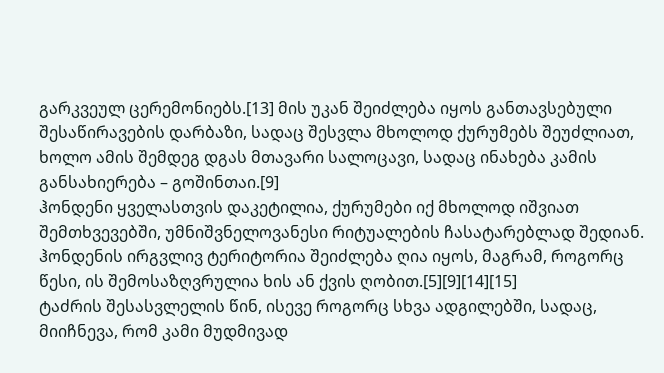გარკვეულ ცერემონიებს.[13] მის უკან შეიძლება იყოს განთავსებული შესაწირავების დარბაზი, სადაც შესვლა მხოლოდ ქურუმებს შეუძლიათ, ხოლო ამის შემდეგ დგას მთავარი სალოცავი, სადაც ინახება კამის განსახიერება – გოშინთაი.[9]
ჰონდენი ყველასთვის დაკეტილია, ქურუმები იქ მხოლოდ იშვიათ შემთხვევებში, უმნიშვნელოვანესი რიტუალების ჩასატარებლად შედიან. ჰონდენის ირგვლივ ტერიტორია შეიძლება ღია იყოს, მაგრამ, როგორც წესი, ის შემოსაზღვრულია ხის ან ქვის ღობით.[5][9][14][15]
ტაძრის შესასვლელის წინ, ისევე როგორც სხვა ადგილებში, სადაც, მიიჩნევა, რომ კამი მუდმივად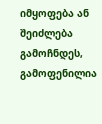იმყოფება ან შეიძლება გამოჩნდეს, გამოფენილია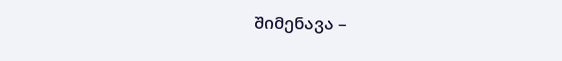შიმენავა –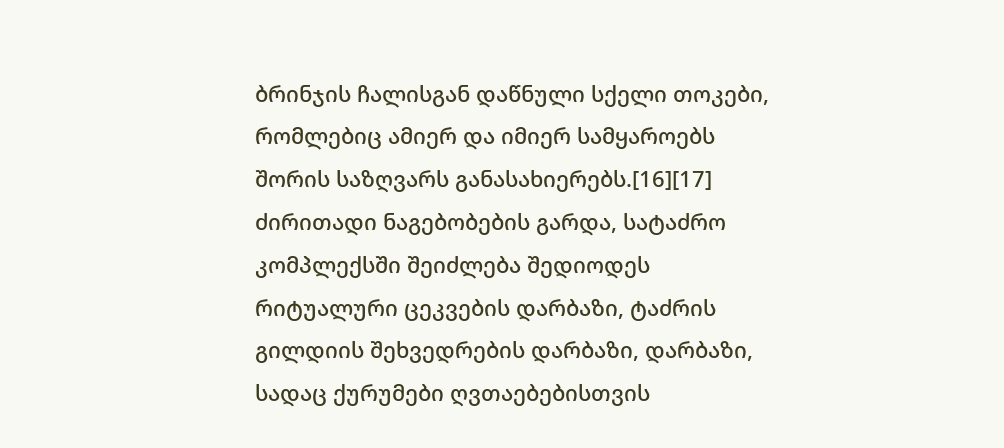ბრინჯის ჩალისგან დაწნული სქელი თოკები, რომლებიც ამიერ და იმიერ სამყაროებს შორის საზღვარს განასახიერებს.[16][17]
ძირითადი ნაგებობების გარდა, სატაძრო კომპლექსში შეიძლება შედიოდეს რიტუალური ცეკვების დარბაზი, ტაძრის გილდიის შეხვედრების დარბაზი, დარბაზი, სადაც ქურუმები ღვთაებებისთვის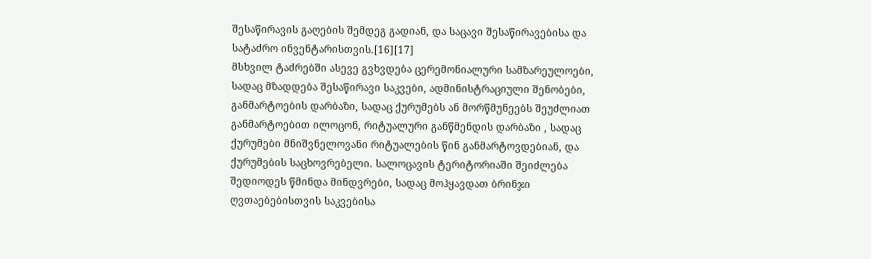შესაწირავის გაღების შემდეგ გადიან, და საცავი შესაწირავებისა და სატაძრო ინვენტარისთვის.[16][17]
მსხვილ ტაძრებში ასევე გვხვდება ცერემონიალური სამზარეულოები, სადაც მზადდება შესაწირავი საკვები, ადმინისტრაციული შენობები, განმარტოების დარბაზი, სადაც ქურუმებს ან მორწმუნეებს შეუძლიათ განმარტოებით ილოცონ, რიტუალური განწმენდის დარბაზი , სადაც ქურუმები მნიშვნელოვანი რიტუალების წინ განმარტოვდებიან, და ქურუმების საცხოვრებელი. სალოცავის ტერიტორიაში შეიძლება შედიოდეს წმინდა მინდვრები, სადაც მოჰყავდათ ბრინჯი ღვთაებებისთვის საკვებისა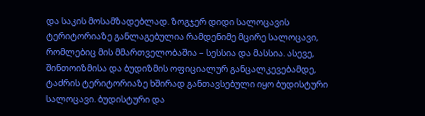და საკის მოსამზადებლად. ზოგჯერ დიდი სალოცავის ტერიტორიაზე განლაგებულია რამდენიმე მცირე სალოცავი, რომლებიც მის მმართველობაშია – სესსია და მასსია. ასევე, შინთოიზმისა და ბუდიზმის ოფიციალურ განცალკევებამდე, ტაძრის ტერიტორიაზე ხშირად განთავსებული იყო ბუდისტური სალოცავი. ბუდისტური და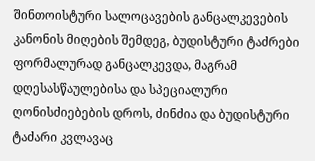შინთოისტური სალოცავების განცალკევების კანონის მიღების შემდეგ, ბუდისტური ტაძრები ფორმალურად განცალკევდა, მაგრამ დღესასწაულებისა და სპეციალური ღონისძიებების დროს, ძინძია და ბუდისტური ტაძარი კვლავაც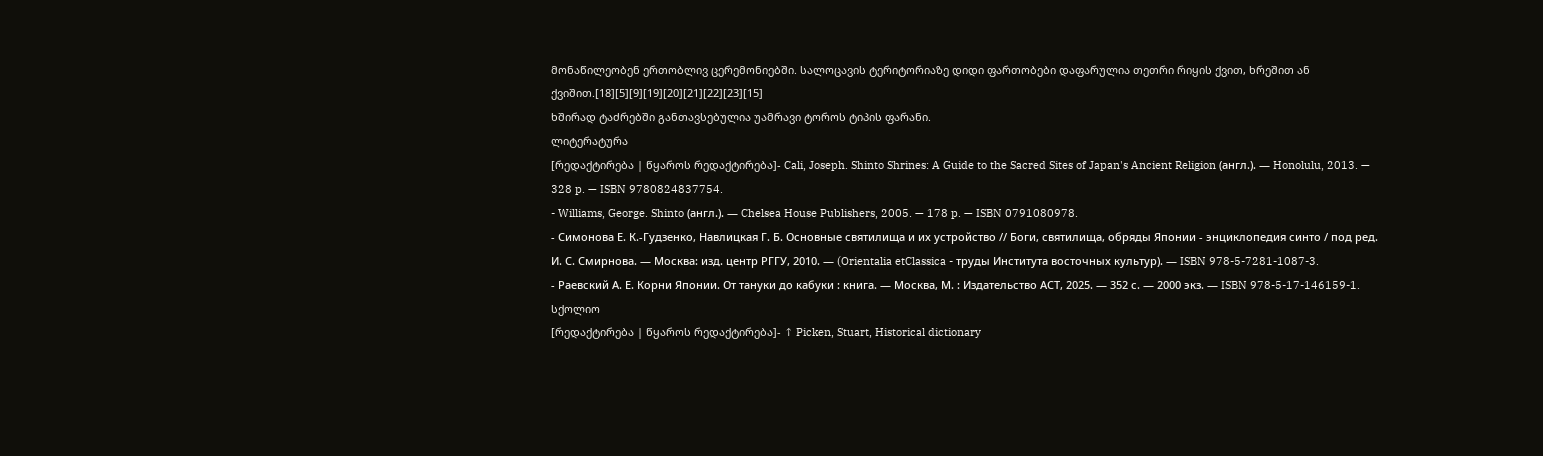მონაწილეობენ ერთობლივ ცერემონიებში. სალოცავის ტერიტორიაზე დიდი ფართობები დაფარულია თეთრი რიყის ქვით, ხრეშით ან ქვიშით.[18][5][9][19][20][21][22][23][15]
ხშირად ტაძრებში განთავსებულია უამრავი ტოროს ტიპის ფარანი.
ლიტერატურა
[რედაქტირება | წყაროს რედაქტირება]- Cali, Joseph. Shinto Shrines: A Guide to the Sacred Sites of Japan's Ancient Religion (англ.). — Honolulu, 2013. — 328 p. — ISBN 9780824837754.
- Williams, George. Shinto (англ.). — Chelsea House Publishers, 2005. — 178 p. — ISBN 0791080978.
- Симонова Е. К.-Гудзенко, Навлицкая Г. Б. Основные святилища и их устройство // Боги, святилища, обряды Японии - энциклопедия синто / под ред. И. С. Смирнова. — Москва: изд. центр РГГУ, 2010. — (Orientalia etClassica - труды Института восточных культур). — ISBN 978-5-7281-1087-3.
- Раевский А. Е. Корни Японии. От тануки до кабуки : книга. — Москва, М. : Издательство АСТ, 2025. — 352 с. — 2000 экз. — ISBN 978-5-17-146159-1.
სქოლიო
[რედაქტირება | წყაროს რედაქტირება]- ↑ Picken, Stuart, Historical dictionary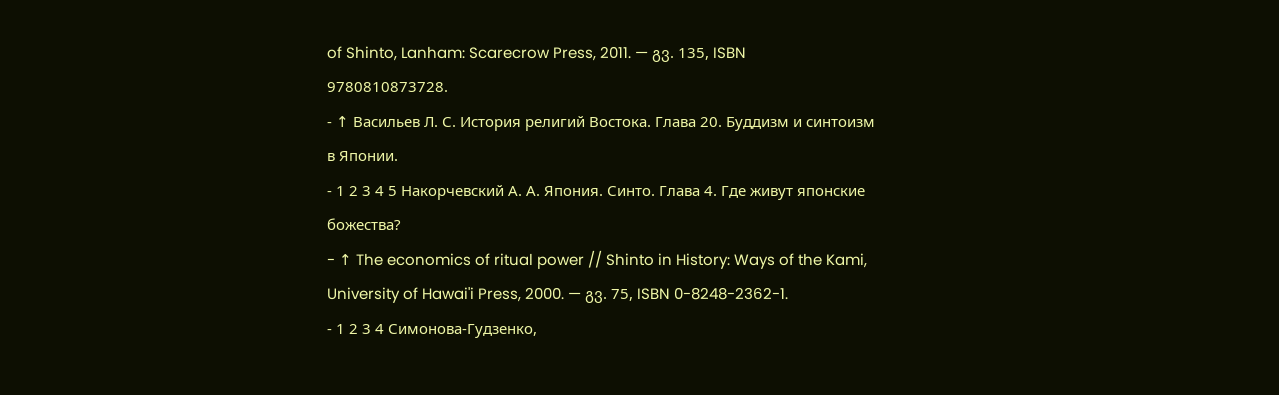of Shinto, Lanham: Scarecrow Press, 2011. — გვ. 135, ISBN 9780810873728.
- ↑ Васильев Л. С. История религий Востока. Глава 20. Буддизм и синтоизм в Японии.
- 1 2 3 4 5 Накорчевский А. А. Япония. Синто. Глава 4. Где живут японские божества?
- ↑ The economics of ritual power // Shinto in History: Ways of the Kami, University of Hawai'i Press, 2000. — გვ. 75, ISBN 0-8248-2362-1.
- 1 2 3 4 Симонова-Гудзенко,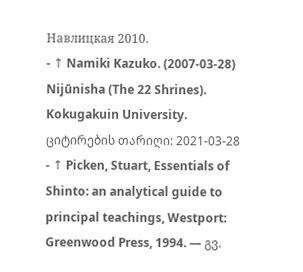Навлицкая 2010.
- ↑ Namiki Kazuko. (2007-03-28) Nijūnisha (The 22 Shrines). Kokugakuin University. ციტირების თარიღი: 2021-03-28
- ↑ Picken, Stuart, Essentials of Shinto: an analytical guide to principal teachings, Westport: Greenwood Press, 1994. — გვ.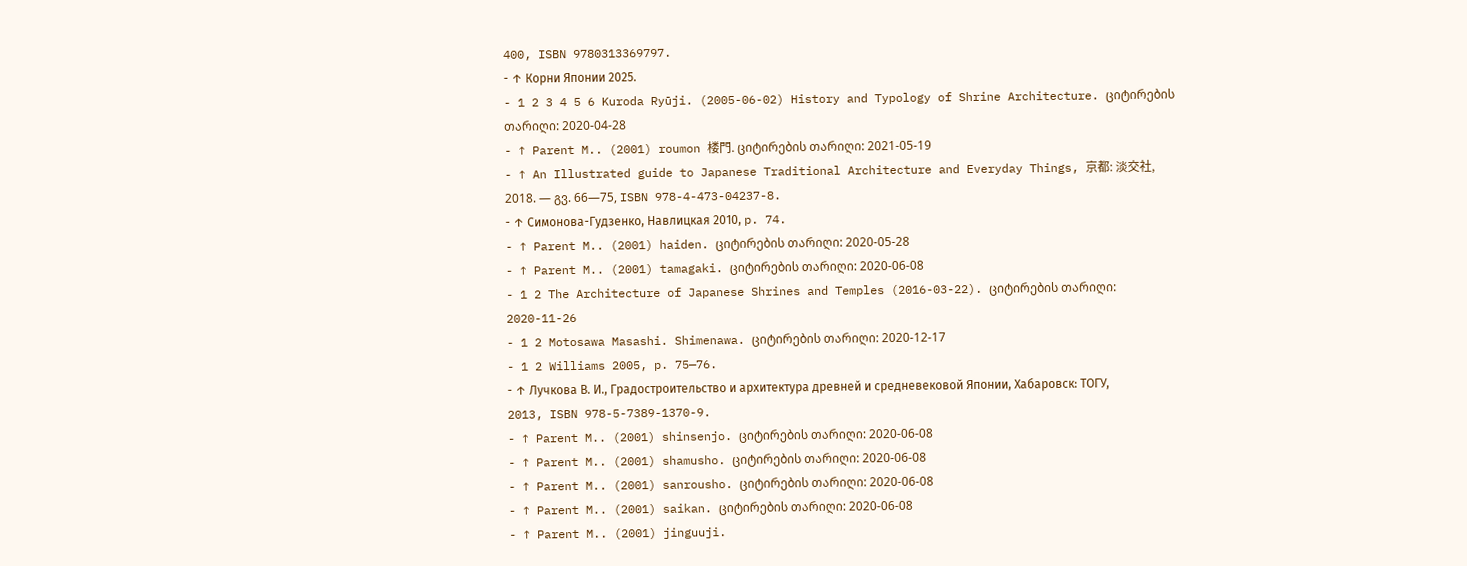400, ISBN 9780313369797.
- ↑ Корни Японии 2025.
- 1 2 3 4 5 6 Kuroda Ryūji. (2005-06-02) History and Typology of Shrine Architecture. ციტირების თარიღი: 2020-04-28
- ↑ Parent M.. (2001) roumon 楼門. ციტირების თარიღი: 2021-05-19
- ↑ An Illustrated guide to Japanese Traditional Architecture and Everyday Things, 京都: 淡交社, 2018. — გვ. 66—75, ISBN 978-4-473-04237-8.
- ↑ Симонова-Гудзенко, Навлицкая 2010, p. 74.
- ↑ Parent M.. (2001) haiden. ციტირების თარიღი: 2020-05-28
- ↑ Parent M.. (2001) tamagaki. ციტირების თარიღი: 2020-06-08
- 1 2 The Architecture of Japanese Shrines and Temples (2016-03-22). ციტირების თარიღი: 2020-11-26
- 1 2 Motosawa Masashi. Shimenawa. ციტირების თარიღი: 2020-12-17
- 1 2 Williams 2005, p. 75—76.
- ↑ Лучкова В. И., Градостроительство и архитектура древней и средневековой Японии, Хабаровск: ТОГУ, 2013, ISBN 978-5-7389-1370-9.
- ↑ Parent M.. (2001) shinsenjo. ციტირების თარიღი: 2020-06-08
- ↑ Parent M.. (2001) shamusho. ციტირების თარიღი: 2020-06-08
- ↑ Parent M.. (2001) sanrousho. ციტირების თარიღი: 2020-06-08
- ↑ Parent M.. (2001) saikan. ციტირების თარიღი: 2020-06-08
- ↑ Parent M.. (2001) jinguuji.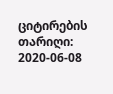ციტირების თარიღი: 2020-06-08